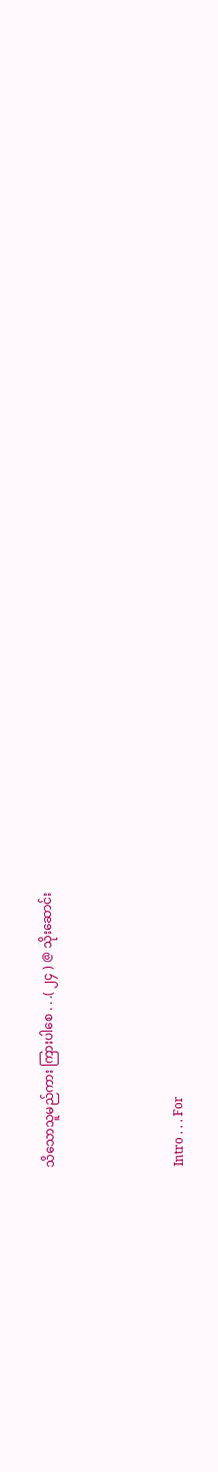သိသောသူမည်ကား ကြားပါစေ . . .( ၂၄ ) @ သိုးဆောင်း




Intro . . . For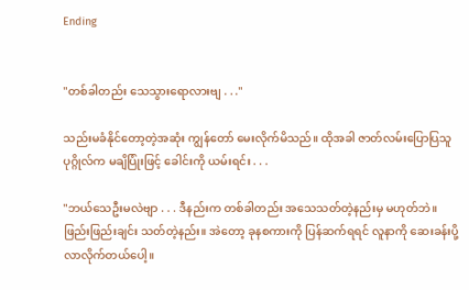Ending


"တစ်ခါတည်း သေသွားရောလားဗျ . . ."

သည်းမခံနိုင်တော့တဲ့အဆုံး ကျွန်တော် မေးလိုက်မိသည်။ ထိုအခါ ဇာတ်လမ်းပြောပြသူ ပုဂ္ဂိုလ်က မချိပြုံးဖြင့် ခေါင်းကို ယမ်းရင်း . . .

"ဘယ်သေဦးမလဲဗျာ . . . ဒီနည်းက တစ်ခါတည်း အသေသတ်တဲ့နည်းမှ မဟုတ်ဘဲ။ ဖြည်းဖြည်းချင်း သတ်တဲ့နည်း။ အဲတော့ ခုနစကားကို ပြန်ဆက်ရရင် လူနာကို ဆေးခန်းပို့လာလိုက်တယ်ပေါ့။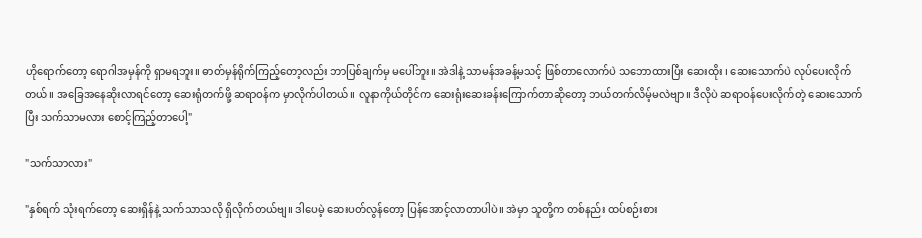ဟိုရောက်တော့ ရောဂါအမှန်ကို ရှာမရဘူး။ ဓာတ်မှန်ရိုက်ကြည့်တော့လည်း ဘာပြစ်ချက်မှ မပေါ်ဘူး။ အဲဒါနဲ့ သာမန်အခန့်မသင့် ဖြစ်တာလောက်ပဲ သဘောထားပြီး ဆေးထိုး ၊ ဆေးသောက်ပဲ လုပ်ပေးလိုက်တယ်။ အခြေအနေဆိုးလာရင်တော့ ဆေးရုံတက်ဖို့ ဆရာဝန်က မှာလိုက်ပါတယ်။ လူနာကိုယ်တိုင်က ဆေးရုံးဆေးခန်းကြောက်တာဆိုတော့ ဘယ်တက်လိမ့်မလဲဗျာ။ ဒီလိုပဲ ဆရာဝန်ပေးလိုက်တဲ့ ဆေးသောက်ပြီး သက်သာမလား စောင့်ကြည့်တာပေါ့"

"သက်သာလား"

"နှစ်ရက် သုံးရက်တော့ ဆေးရှိန်နဲ့ သက်သာသလို ရှိလိုက်တယ်ဗျ။ ဒါပေမဲ့ ဆေးပတ်လွန်တော့ ပြန်အောင့်လာတာပါပဲ။ အဲမှာ သူတို့က တစ်နည်း ထပ်စဉ်းစား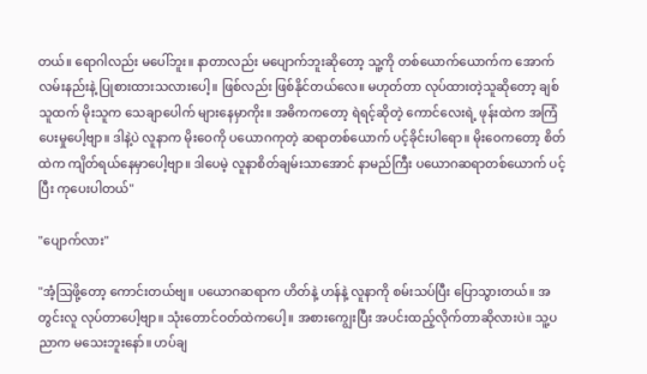တယ်။ ရောဂါလည်း မပေါ်ဘူး။ နာတာလည်း မပျောက်ဘူးဆိုတော့ သူ့ကို တစ်ယောက်ယောက်က အောက်လမ်းနည်းနဲ့ ပြုစားထားသလားပေါ့။ ဖြစ်လည်း ဖြစ်နိုင်တယ်လေ။ မဟုတ်တာ လုပ်ထားတဲ့သူဆိုတော့ ချစ်သူထက် မိုးသူက သေချာပေါက် များနေမှာကိုး။ အဓိကကတော့ ရဲရင့်ဆိုတဲ့ ကောင်လေးရဲ့ ဖုန်းထဲက အကြံပေးမှုပေါ့ဗျာ။ ဒါနဲ့ပဲ လူနာက မိုးဝေကို ပယောဂကုတဲ့ ဆရာတစ်ယောက် ပင့်ခိုင်းပါရော။ မိုးဝေကတော့ စိတ်ထဲက ကျိတ်ရယ်နေမှာပေါ့ဗျာ။ ဒါပေမဲ့ လူနာစိတ်ချမ်းသာအောင် နာမည်ကြီး ပယောဂဆရာတစ်ယောက် ပင့်ပြီး ကုပေးပါတယ်"

"ပျောက်လား"

"အံ့ဩဖို့တော့ ကောင်းတယ်ဗျ။ ပယောဂဆရာက ဟိတ်နဲ့ ဟန်နဲ့ လူနာကို စမ်းသပ်ပြီး ပြောသွားတယ်။ အတွင်းလူ လုပ်တာပေါ့ဗျာ။ သုံးတောင်ဝတ်ထဲကပေါ့။ အစားကျွေးပြီး အပင်းထည့်လိုက်တာဆိုလားပဲ။ သူ့ပညာက မသေးဘူးနော်။ ဟပ်ချ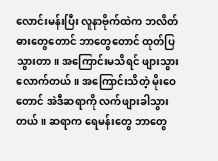လောင်းမန်းပြီး လူနာဗိုက်ထဲက ဘလိတ်ဓားတွေတောင် ဘာတွေတောင် ထုတ်ပြသွားတာ။ အကြောင်းမသိရင် ဖျားသွားလောက်တယ်။ အကြောင်းသိတဲ့ မိုးဝေတောင် အဲဒီဆရာကို လက်ဖျားခါသွားတယ်။ ဆရာက ရေမန်းတွေ ဘာတွေ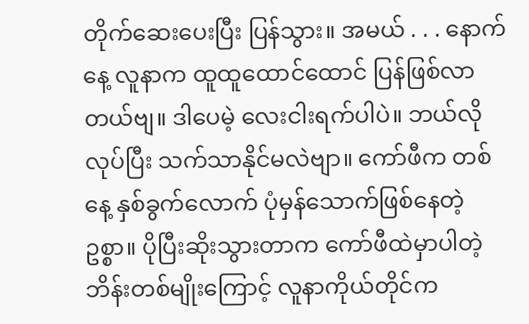တိုက်ဆေးပေးပြီး ပြန်သွား။ အမယ် . . . နောက်နေ့ လူနာက ထူထူထောင်ထောင် ပြန်ဖြစ်လာတယ်ဗျ။ ဒါပေမဲ့ လေးငါးရက်ပါပဲ။ ဘယ်လိုလုပ်ပြီး သက်သာနိုင်မလဲဗျာ။ ကော်ဖီက တစ်နေ့ နှစ်ခွက်လောက် ပုံမှန်သောက်ဖြစ်နေတဲ့ဥစ္စာ။ ပိုပြီးဆိုးသွားတာက ကော်ဖီထဲမှာပါတဲ့ ဘိန်းတစ်မျိုးကြောင့် လူနာကိုယ်တိုင်က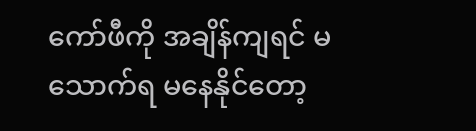ကော်ဖီကို အချိန်ကျရင် မသောက်ရ မနေနိုင်တော့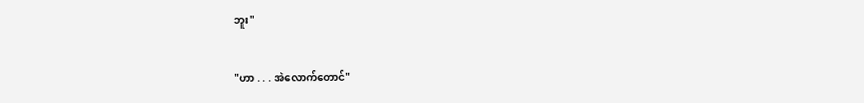ဘူး"

"ဟာ . . . အဲလောက်တောင်"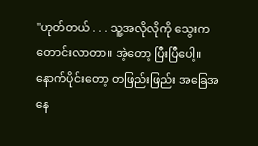"ဟုတ်တယ် . . . သူ့အလိုလိုကို သွေးက တောင်းလာတာ။ အဲ့တော့ ပြီးပြီပေါ့။ နောက်ပိုင်းတော့ တဖြည်းဖြည်း အခြေအနေ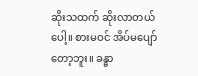ဆိုးသထက် ဆိုးလာတယ်ပေါ့။ စားမဝင် အိပ်မပျော်တော့ဘူး။ ခန္ဓာ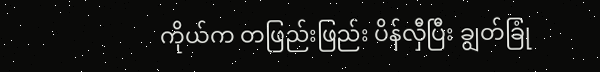ကိုယ်က တဖြည်းဖြည်း ပိန်လှီပြီး ချွတ်ခြုံ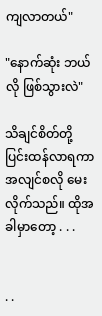ကျလာတယ်"

"နောက်ဆုံး ဘယ်လို ဖြစ်သွားလဲ"

သိချင်စိတ်တို့ ပြင်းထန်လာရကာ အလျင်စလို မေးလိုက်သည်။ ထိုအခါမှာတော့ . . .


. .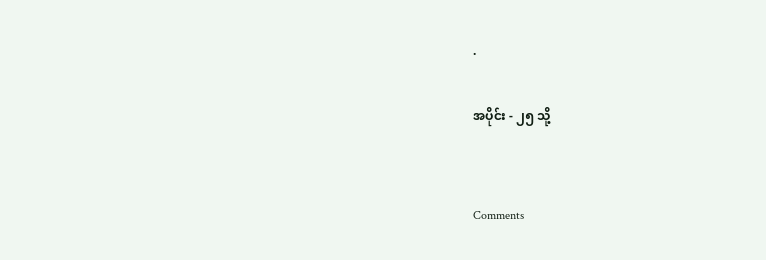.

အပိုင်း - ၂၅ သို့


Comments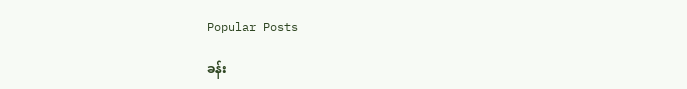Popular Posts

ခန်း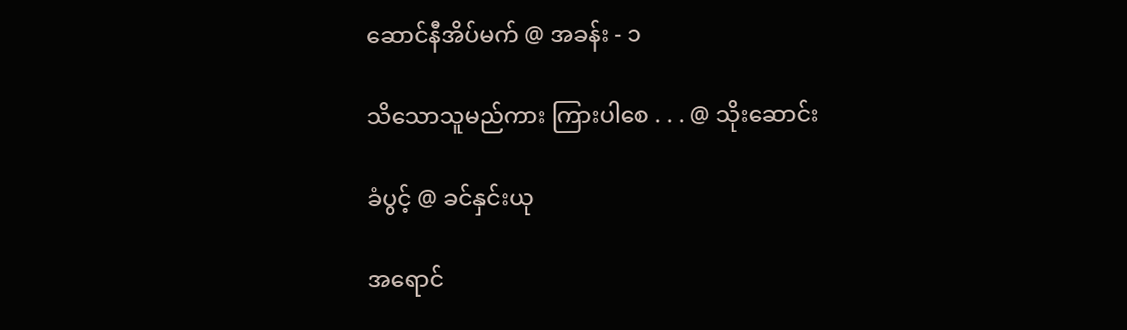ဆောင်နီအိပ်မက် @ အခန်း - ၁

သိသောသူမည်ကား ကြားပါစေ . . . @ သိုးဆောင်း

ခံပွင့် @ ခင်နှင်းယု

အရောင်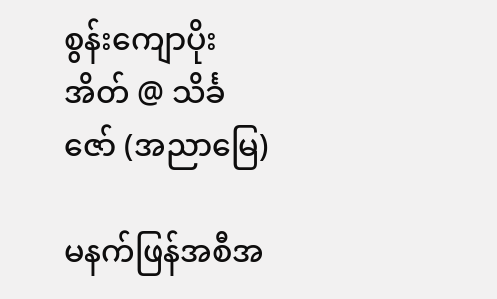စွန်းကျောပိုးအိတ် @ သိင်္ခဇော် (အညာမြေ)

မနက်ဖြန်အစီအ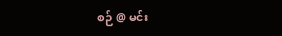စဉ် @ မင်း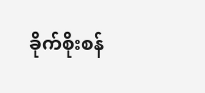ခိုက်စိုးစန်